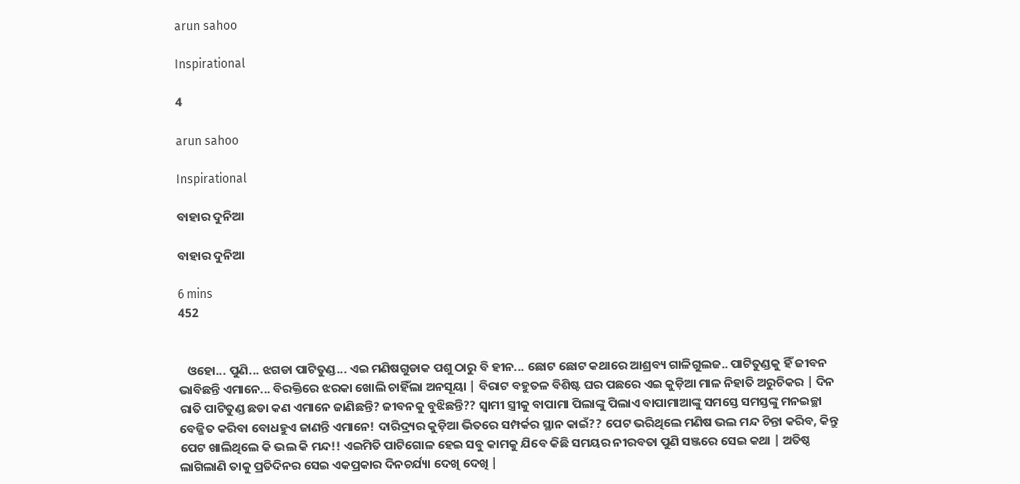arun sahoo

Inspirational

4

arun sahoo

Inspirational

ବାହାର ଦୁନିଆ

ବାହାର ଦୁନିଆ

6 mins
452


   ଓହୋ... ପୁଣି... ଝଗଡା ପାଟିତୁଣ୍ଡ... ଏଇ ମଣିଷଗୁଡାକ ପଶୁ ଠାରୁ ବି ହୀନ... ଛୋଟ ଛୋଟ କଥାରେ ଆଶ୍ରବ୍ୟ ଗାଳିଗୁଲଜ.. ପାଟିତୁଣ୍ଡକୁ ହିଁ ଜୀବନ ଭାବିଛନ୍ତି ଏମାନେ... ବିରକ୍ତିରେ ଝରକା ଖୋଲି ଚାହିଁଲା ଅନସୂୟା | ବିରାଟ ବହୁତଳ ବିଶିଷ୍ଟ ଘର ପଛରେ ଏଇ କୁଡ଼ିଆ ମାଳ ନିହାତି ଅରୁଚିକର | ଦିନ ରାତି ପାଟିତୁଣ୍ଡ ଛଡା କଣ ଏମାନେ ଜାଣିଛନ୍ତି? ଜୀବନକୁ ବୁଝିଛନ୍ତି?? ସ୍ୱାମୀ ସ୍ତ୍ରୀକୁ ବାପାମା ପିଲାଙ୍କୁ ପିଲାଏ ବାପାମାଆଙ୍କୁ ସମସ୍ତେ ସମସ୍ତଙ୍କୁ ମନଇଚ୍ଛା ବେଜ୍ଜିତ କରିବା ବୋଧହୁଏ ଜାଣନ୍ତି ଏମାନେ! ଦାରିଦ୍ର୍ୟର କୁଡ଼ିଆ ଭିତରେ ସମ୍ପର୍କର ସ୍ଥାନ କାଇଁ?? ପେଟ ଭରିଥିଲେ ମଣିଷ ଭଲ ମନ୍ଦ ଚିନ୍ତା କରିବ, କିନ୍ତୁ ପେଟ ଖାଲିଥିଲେ କି ଭଲ କି ମନ୍ଦ!! ଏଇମିତି ପାଟିଗୋଳ ହେଇ ସବୁ କାମକୁ ଯିବେ କିଛି ସମୟର ନୀରବତା ପୁଣି ସଞ୍ଜରେ ସେଇ କଥା | ଅତିଷ୍ଠ ଲାଗିଲାଣି ତାକୁ ପ୍ରତିଦିନର ସେଇ ଏକପ୍ରକାର ଦିନଚର୍ଯ୍ୟା ଦେଖି ଦେଖି |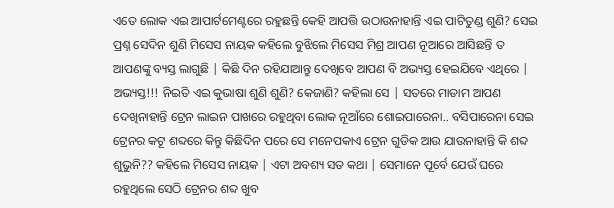ଏତେ ଲୋକ ଏଇ ଆପାର୍ଟମେଣ୍ଟରେ ରହୁଛନ୍ତି କେହି ଆପତ୍ତି ଉଠାଉନାହାନ୍ତି ଏଇ ପାଟିତୁଣ୍ଡ ଶୁଣି? ସେଇ ପ୍ରଶ୍ନ ସେଦିନ ଶୁଣି ମିସେସ ନାୟକ କହିଲେ ବୁଝିଲେ ମିସେସ ମିଶ୍ର ଆପଣ ନୂଆରେ ଆସିଛନ୍ତି ତ ଆପଣଙ୍କୁ ବ୍ୟସ୍ତ ଲାଗୁଛି | କିଛି ଦିନ ରହିଯାଆନ୍ତୁ ଦେଖିବେ ଆପଣ ବି ଅଭ୍ୟସ୍ତ ହେଇଯିବେ ଏଥିରେ | ଅଭ୍ୟସ୍ତ!!! ନିଇତି ଏଇ କୁଭାଷା ଶୁଣି ଶୁଣି? କେଜାଣି? କହିଲା ସେ | ସତରେ ମାଡାମ ଆପଣ ଦେଖିନାହାନ୍ତି ଟ୍ରେନ ଲାଇନ ପାଖରେ ରହୁଥିବା ଲୋକ ନୂଆଁରେ ଶୋଇପାରେନା.. ବସିପାରେନା ସେଇ ଟ୍ରେନର କଟୂ ଶବ୍ଦରେ କିନ୍ତୁ କିଛିଦିନ ପରେ ସେ ମନେପକାଏ ଟ୍ରେନ ଗୁଡିକ ଆଉ ଯାଉନାହାନ୍ତି କି ଶବ୍ଦ ଶୁଭୁନି?? କହିଲେ ମିସେସ ନାୟକ | ଏଟା ଅବଶ୍ୟ ସତ କଥା | ସେମାନେ ପୂର୍ବେ ଯେଉଁ ଘରେ ରହୁଥିଲେ ସେଠି ଟ୍ରେନର ଶବ୍ଦ ଖୁବ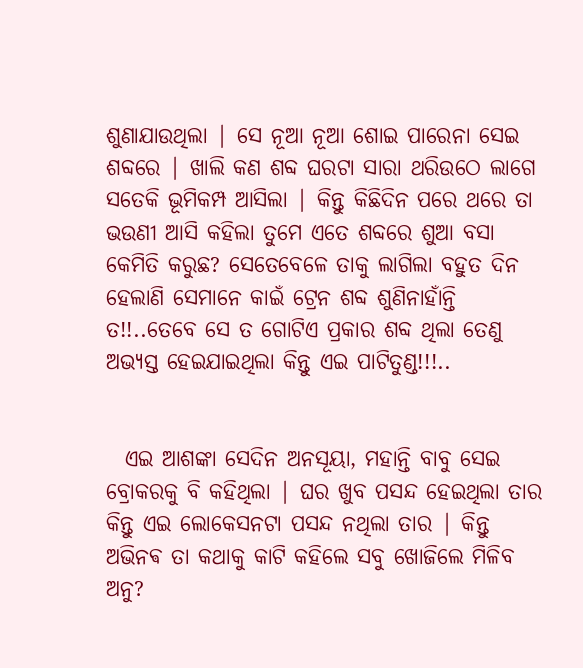ଶୁଣାଯାଉଥିଲା | ସେ ନୂଆ ନୂଆ ଶୋଇ ପାରେନା ସେଇ ଶବ୍ଦରେ | ଖାଲି କଣ ଶବ୍ଦ ଘରଟା ସାରା ଥରିଉଠେ ଲାଗେ ସତେକି ଭୂମିକମ୍ପ ଆସିଲା | କିନ୍ତୁ କିଛିଦିନ ପରେ ଥରେ ତା ଭଉଣୀ ଆସି କହିଲା ତୁମେ ଏତେ ଶବ୍ଦରେ ଶୁଆ ବସା କେମିତି କରୁଛ? ସେତେବେଳେ ତାକୁ ଲାଗିଲା ବହୁତ ଦିନ ହେଲାଣି ସେମାନେ କାଇଁ ଟ୍ରେନ ଶବ୍ଦ ଶୁଣିନାହାଁନ୍ତି ତ!!..ତେବେ ସେ ତ ଗୋଟିଏ ପ୍ରକାର ଶବ୍ଦ ଥିଲା ତେଣୁ ଅଭ୍ୟସ୍ତ ହେଇଯାଇଥିଲା କିନ୍ତୁ ଏଇ ପାଟିତୁଣ୍ଡ!!!..


  ଏଇ ଆଶଙ୍କା ସେଦିନ ଅନସୂୟା, ମହାନ୍ତି ବାବୁ ସେଇ ବ୍ରୋକରକୁ ବି କହିଥିଲା | ଘର ଖୁବ ପସନ୍ଦ ହେଇଥିଲା ତାର କିନ୍ତୁ ଏଇ ଲୋକେସନଟା ପସନ୍ଦ ନଥିଲା ତାର | କିନ୍ତୁ ଅଭିନଵ ତା କଥାକୁ କାଟି କହିଲେ ସବୁ ଖୋଜିଲେ ମିଳିବ ଅନୁ?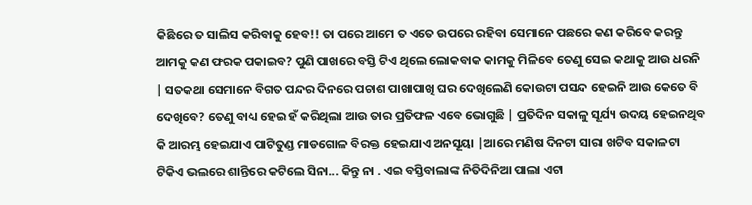କିଛିରେ ତ ସାଲିସ କରିବାକୁ ହେବ!! ତା ପରେ ଆମେ ତ ଏତେ ଉପରେ ରହିବା ସେମାନେ ପଛରେ କଣ କରିବେ କରନ୍ତୁ ଆମକୁ କଣ ଫରକ ପକାଇବ? ପୁଣି ପାଖରେ ବସ୍ତି ଟିଏ ଥିଲେ ଲୋକବାକ କାମକୁ ମିଳିବେ ତେଣୁ ସେଇ କଥାକୁ ଆଉ ଧରନି | ସତକଥା ସେମାନେ ବିଗତ ପନ୍ଦର ଦିନରେ ପଚାଶ ପାଖାପାଖି ଘର ଦେଖିଲେଣି କୋଉଟା ପସନ୍ଦ ହେଇନି ଆଉ କେତେ ବି ଦେଖିବେ? ତେଣୁ ବାଧ୍ୟ ହେଇ ହଁ କରିଥିଲା ଆଉ ତାର ପ୍ରତିଫଳ ଏବେ ଭୋଗୁଛି | ପ୍ରତିଦିନ ସକାଳୁ ସୂର୍ଯ୍ୟ ଉଦୟ ହେଇନଥିବ କି ଆରମ୍ଭ ହେଇଯାଏ ପାଟିତୁଣ୍ଡ ମାଡଗୋଳ ବିରକ୍ତ ହେଇଯାଏ ଅନସୂୟା |ଆରେ ମଣିଷ ଦିନଟା ସାରା ଖଟିବ ସକାଳଟା ଟିକିଏ ଭଲରେ ଶାନ୍ତିରେ କଟିଲେ ସିନା... କିନ୍ତୁ ନା . ଏଇ ବସ୍ତିବାଲାଙ୍କ ନିତିଦିନିଆ ପାଲା ଏଟା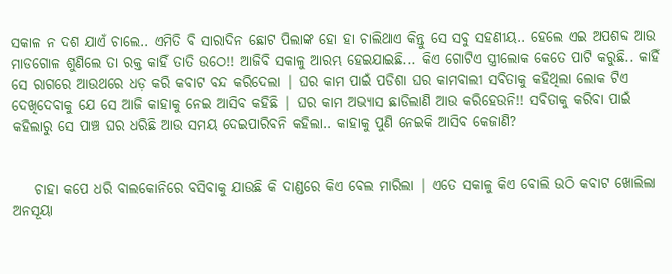ସକାଳ ନ ଦଶ ଯାଏଁ ଚାଲେ.. ଏମିତି ବି ସାରାଦିନ ଛୋଟ ପିଲାଙ୍କ ହୋ ହା ଚାଲିଥାଏ କିନ୍ତୁ ସେ ସବୁ ସହଣୀୟ.. ହେଲେ ଏଇ ଅପଶବ୍ଦ ଆଉ ମାଡଗୋଳ ଶୁଣିଲେ ତା ରକ୍ତ କାହିଁ ତାତି ଉଠେ!! ଆଜିବି ସକାଳୁ ଆରମ୍ଭ ହେଇଯାଇଛି... କିଏ ଗୋଟିଏ ସ୍ତ୍ରୀଲୋକ କେତେ ପାଟି କରୁଛି.. କାହିଁ ସେ ରାଗରେ ଆଉଥରେ ଧଡ଼ କରି କବାଟ ବନ୍ଦ କରିଦେଲା | ଘର କାମ ପାଇଁ ପଡିଶା ଘର କାମବାଲୀ ସବିତାକୁ କହିଥିଲା ଲୋକ ଟିଏ ଦେଖିଦେବାକୁ ଯେ ସେ ଆଜି କାହାକୁ ନେଇ ଆସିବ କହିଛି | ଘର କାମ ଅଭ୍ୟାସ ଛାଡିଲାଣି ଆଉ କରିହେଉନି!! ସବିତାକୁ କରିବା ପାଇଁ କହିଲାରୁ ସେ ପାଞ୍ଚ ଘର ଧରିଛି ଆଉ ସମୟ ଦେଇପାରିବନି କହିଲା.. କାହାକୁ ପୁଣି ନେଇକି ଆସିବ କେଜାଣି?


    ଚାହା କପେ ଧରି ବାଲକୋନିରେ ବସିବାକୁ ଯାଉଛି କି ଦାଣ୍ଡରେ କିଏ ବେଲ ମାରିଲା | ଏତେ ସକାଳୁ କିଏ ବୋଲି ଉଠି କବାଟ ଖୋଲିଲା ଅନସୂୟା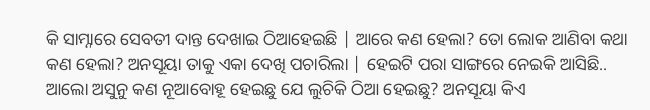କି ସାମ୍ନାରେ ସେବତୀ ଦାନ୍ତ ଦେଖାଇ ଠିଆହେଇଛି | ଆରେ କଣ ହେଲା? ତୋ ଲୋକ ଆଣିବା କଥା କଣ ହେଲା? ଅନସୂୟା ତାକୁ ଏକା ଦେଖି ପଚାରିଲା | ହେଇଟି ପରା ସାଙ୍ଗରେ ନେଇକି ଆସିଛି.. ଆଲୋ ଅସୁନୁ କଣ ନୂଆବୋହୂ ହେଇଛୁ ଯେ ଲୁଚିକି ଠିଆ ହେଇଛୁ? ଅନସୂୟା କିଏ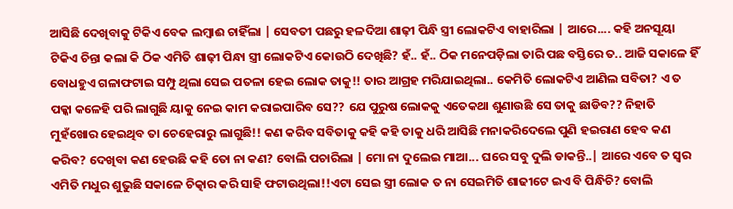ଆସିଛି ଦେଖିବାକୁ ଟିକିଏ ବେକ ଲମ୍ବାଈ ଚାହିଁଲା | ସେବତୀ ପଛରୁ ହଳଦିଆ ଶାଢ଼ୀ ପିନ୍ଧି ସ୍ତ୍ରୀ ଲୋକଟିଏ ବାହାରିଲା | ଆରେ.... କହି ଅନସୂୟା ଟିକିଏ ଚିନ୍ତା କଲା କି ଠିକ ଏମିତି ଶାଢ଼ୀ ପିନ୍ଧା ସ୍ତ୍ରୀ ଲୋକଟିଏ କୋଉଠି ଦେଖିଛି? ହଁ.. ହଁ.. ଠିକ ମନେପଡ଼ିଲା ତାରି ପଛ ବସ୍ତିରେ ତ.. ଆଜି ସକାଳେ ହିଁ ବୋଧହୁଏ ଗଳାଫଟାଇ ସମ୍ପୁ ଥିଲା ସେଇ ପତଳା ହେଇ ଲୋକ ତାକୁ!! ତାର ଆଗ୍ରହ ମରିଯାଇଥିଲା.. କେମିତି ଲୋକଟିଏ ଆଣିଲ ସବିତା? ଏ ତ ପକ୍କା କଳେହି ପରି ଲାଗୁଛି ୟାକୁ ନେଇ କାମ କରାଇପାରିବ ସେ?? ଯେ ପୁରୁଷ ଲୋକକୁ ଏତେକଥା ଶୁଣାଉଛି ସେ ତାକୁ ଛାଡିବ?? ନିହାତି ମୁହଁଖୋର ହେଇଥିବ ତା ଚେହେରାରୁ ଲାଗୁଛି!! କଣ କରିବ ସବିତାକୁ କହି କହି ତାକୁ ଧରି ଆସିଛି ମନାକରିଦେଲେ ପୁଣି ହଇରାଣ ହେବ କଣ କରିବ? ଦେଖିବା କଣ ହେଉଛି କହି ତୋ ନା କଣ? ବୋଲି ପଚାରିଲା | ମୋ ନା ଦୁଲେଇ ମାଆ... ଘରେ ସବୁ ଦୁଲି ଡାକନ୍ତି..| ଆରେ ଏବେ ତ ସ୍ୱର ଏମିତି ମଧୁର ଶୁଭୁଛି ସକାଳେ ଚିତ୍କାର କରି ସାହି ଫଟାଉଥିଲା!!ଏଟା ସେଇ ସ୍ତ୍ରୀ ଲୋକ ତ ନା ସେଇମିତି ଶାଢୀଟେ ଇଏ ବି ପିନ୍ଧିଚି? ବୋଲି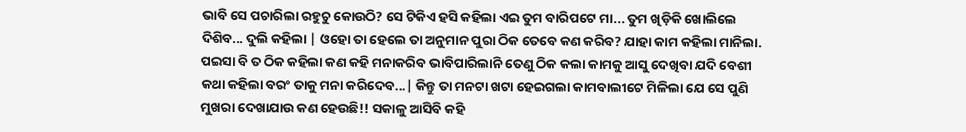ଭାବି ସେ ପଚାରିଲା ରହୁଚୁ କୋଉଠି? ସେ ଟିକିଏ ହସି କହିଲା ଏଇ ତୁମ ବାରିପଟେ ମା... ତୁମ ଖିଡ଼ିକି ଖୋଲିଲେ ଦିଶିବ... ଦୁଲି କହିଲା | ଓହୋ ତା ହେଲେ ତା ଅନୁମାନ ପୁରା ଠିକ ତେବେ କଣ କରିବ? ଯାହା କାମ କହିଲା ମାନିଲା. ପଇସା ବି ତ ଠିକ କହିଲା କଣ କହି ମନାକରିବ ଭାବିପାରିଲାନି ତେଣୁ ଠିକ କଲା କାମକୁ ଆସୁ ଦେଖିବା ଯଦି ବେଶୀ କଥା କହିଲା ବରଂ ତାକୁ ମନା କରିଦେବ...| କିନ୍ତୁ ତା ମନଟା ଖଟା ହେଇଗଲା କାମବାଲୀଟେ ମିଳିଲା ଯେ ସେ ପୁଣି ମୁଖରା ଦେଖାଯାଉ କଣ ହେଉଛି!! ସକାଳୁ ଆସିବି କହି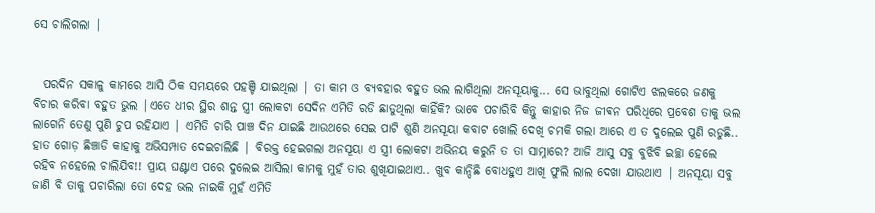ସେ ଚାଲିଗଲା |


  ପରଦିନ ସକାଳୁ କାମରେ ଆସି ଠିକ ସମୟରେ ପହଞ୍ଚି ଯାଇଥିଲା | ତା କାମ ଓ ବ୍ୟବହାର ବହୁତ ଭଲ ଲାଗିଥିଲା ଅନସୂୟାକୁ... ସେ ଭାବୁଥିଲା ଗୋଟିଏ ଝଲକରେ ଜଣକୁ ବିଚାର କରିବା ବହୁତ ଭୁଲ |ଏତେ ଧୀର ସ୍ଥିର ଶାନ୍ତ ସ୍ତ୍ରୀ ଲୋକଟା ସେଦିନ ଏମିତି ରଡି ଛାଡୁଥିଲା କାହିଁକି? ଭାବେ ପଚାରିବି କିନ୍ତୁ କାହାର ନିଜ ଜୀଵନ ପରିଧିରେ ପ୍ରବେଶ ତାକୁ ଭଲ ଲାଗେନି ତେଣୁ ପୁଣି ଚୁପ ରହିଯାଏ | ଏମିତି ଚାରି ପାଞ୍ଚ ଦିନ ଯାଇଛି ଆଉଥରେ ସେଇ ପାଟି ଶୁଣି ଅନସୂୟା କବାଟ ଖୋଲି ଦେଖି ଚମକି ଗଲା ଆରେ ଏ ତ ଦୁଲେଇ ପୁଣି ରଡୁଛି.. ହାତ ଗୋଡ଼ ଛିଞ୍ଚାଡି କାହାକୁ ଅଭିସମ୍ପାତ ଦେଇଚାଲିଛି | ବିରକ୍ତ ହେଇଗଲା ଅନସୂୟା ଏ ସ୍ତ୍ରୀ ଲୋକଟା ଅଭିନୟ କରୁନି ତ ତା ସାମ୍ନାରେ? ଆଜି ଆସୁ ସବୁ ବୁଝିବି ଇଚ୍ଛା ହେଲେ ରହିବ ନହେଲେ ଚାଲିଯିବ!! ପ୍ରାୟ ଘଣ୍ଟାଏ ପରେ ଦୁଲେଇ ଆସିଲା କାମକୁ ମୁହଁ ତାର ଶୁଖିଯାଇଥାଏ.. ଖୁବ କାନ୍ଦିଛି ବୋଧହୁଏ ଆଖି ଫୁଲି ଲାଲ ଦେଖା ଯାଉଥାଏ | ଅନସୂୟା ସବୁ ଜାଣି ବି ତାକୁ ପଚାରିଲା ତୋ ଦେହ ଭଲ ନାଇକି ମୁହଁ ଏମିତି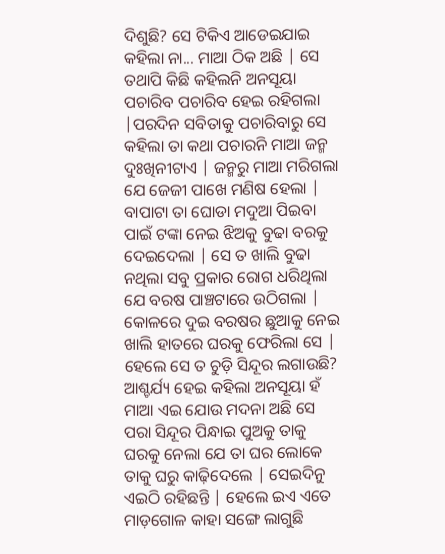ଦିଶୁଛି? ସେ ଟିକିଏ ଆଡେଇଯାଇ କହିଲା ନା... ମାଆ ଠିକ ଅଛି | ସେ ତଥାପି କିଛି କହିଲନି ଅନସୂୟା ପଚାରିବ ପଚାରିବ ହେଇ ରହିଗଲା |ପରଦିନ ସବିତାକୁ ପଚାରିବାରୁ ସେ କହିଲା ତା କଥା ପଚାରନି ମାଆ ଜନ୍ମ ଦୁଃଖିନୀଟାଏ | ଜନ୍ମରୁ ମାଆ ମରିଗଲା ଯେ ଜେଜୀ ପାଖେ ମଣିଷ ହେଲା | ବାପାଟା ତା ଘୋଡା ମଦୁଆ ପିଇବା ପାଇଁ ଟଙ୍କା ନେଇ ଝିଅକୁ ବୁଢା ବରକୁ ଦେଇଦେଲା | ସେ ତ ଖାଲି ବୁଢା ନଥିଲା ସବୁ ପ୍ରକାର ରୋଗ ଧରିଥିଲା ଯେ ବରଷ ପାଞ୍ଚଟାରେ ଉଠିଗଲା | କୋଳରେ ଦୁଇ ବରଷର ଛୁଆକୁ ନେଇ ଖାଲି ହାତରେ ଘରକୁ ଫେରିଲା ସେ | ହେଲେ ସେ ତ ଚୁଡ଼ି ସିନ୍ଦୂର ଲଗାଉଛି? ଆଶ୍ଚର୍ଯ୍ୟ ହେଇ କହିଲା ଅନସୂୟା ହଁ ମାଆ ଏଇ ଯୋଉ ମଦନା ଅଛି ସେ ପରା ସିନ୍ଦୂର ପିନ୍ଧାଇ ପୁଅକୁ ତାକୁ ଘରକୁ ନେଲା ଯେ ତା ଘର ଲୋକେ ତାକୁ ଘରୁ କାଢ଼ିଦେଲେ | ସେଇଦିନୁ ଏଇଠି ରହିଛନ୍ତି | ହେଲେ ଇଏ ଏତେ ମାଡ଼ଗୋଳ କାହା ସଙ୍ଗେ ଲାଗୁଛି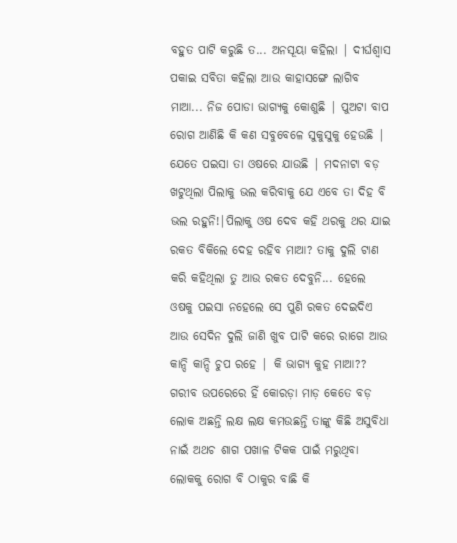ବହୁତ ପାଟି କରୁଛି ତ... ଅନସୂୟା କହିଲା | ଦୀର୍ଘଶ୍ୱାସ ପକାଇ ସବିତା କହିଲା ଆଉ କାହାସଙ୍ଗେ ଲାଗିବ ମାଆ... ନିଜ ପୋଡା ଭାଗ୍ୟକୁ କୋଶୁଛି | ପୁଅଟା ବାପ ରୋଗ ଆଣିଛି କି କଣ ସବୁବେଳେ ସୁକୁସୁକୁ ହେଉଛି | ଯେତେ ପଇସା ତା ଓଷରେ ଯାଉଛି | ମଦନାଟା ବଡ଼ ଖଟୁଥିଲା ପିଲାକୁ ଭଲ କରିବାକୁ ଯେ ଏବେ ତା ଦିହ ବି ଭଲ ରହୁନି!|ପିଲାକୁ ଓଷ ଦେବ କହି ଥରକୁ ଥର ଯାଇ ରକତ ବିକିଲେ ଦେହ ରହିବ ମାଆ? ତାକୁ ଦୁଲି ଟାଣ କରି କହିଥିଲା ତୁ ଆଉ ରକତ ଦେବୁନି... ହେଲେ ଓଷକୁ ପଇସା ନହେଲେ ସେ ପୁଣି ରକତ ଦେଇଦିଏ ଆଉ ସେଦିନ ଦୁଲି ଜାଣି ଖୁବ ପାଟି କରେ ରାଗେ ଆଉ କାନ୍ଦି କାନ୍ଦି ଚୁପ ରହେ | କି ଭାଗ୍ୟ କୁହ ମାଆ?? ଗରୀବ ଉପରେରେ ହିଁ କୋରଡ଼ା ମାଡ଼ କେତେ ବଡ଼ ଲୋକ ଅଛନ୍ତି ଲକ୍ଷ ଲକ୍ଷ କମଉଛନ୍ତି ତାଙ୍କୁ କିଛି ଅସୁବିଧା ନାଇଁ ଅଥଚ ଶାଗ ପଖାଳ ଟିକକ ପାଇଁ ମରୁଥିବା ଲୋକକୁ ରୋଗ ବି ଠାକୁର ବାଛି କି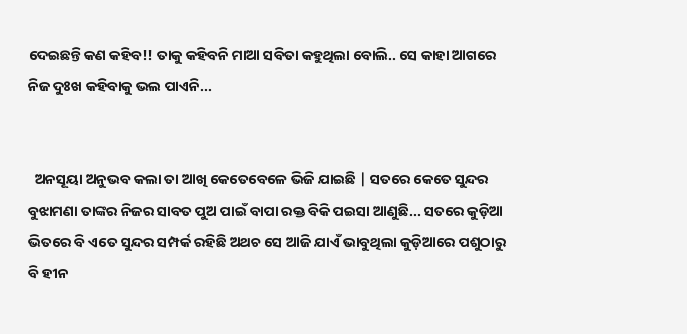ଦେଇଛନ୍ତି କଣ କହିବ!! ତାକୁ କହିବନି ମାଆ ସବିତା କହୁଥିଲା ବୋଲି.. ସେ କାହା ଆଗରେ ନିଜ ଦୁଃଖ କହିବାକୁ ଭଲ ପାଏନି...


  ଅନସୂୟା ଅନୁଭବ କଲା ତା ଆଖି କେତେବେଳେ ଭିଜି ଯାଇଛି | ସତରେ କେତେ ସୁନ୍ଦର ବୁଝାମଣା ତାଙ୍କର ନିଜର ସାବତ ପୁଅ ପାଇଁ ବାପା ରକ୍ତ ବିକି ପଇସା ଆଣୁଛି... ସତରେ କୁଡ଼ିଆ ଭିତରେ ବି ଏତେ ସୁନ୍ଦର ସମ୍ପର୍କ ରହିଛି ଅଥଚ ସେ ଆଜି ଯାଏଁ ଭାବୁଥିଲା କୁଡ଼ିଆରେ ପଶୁଠାରୁ ବି ହୀନ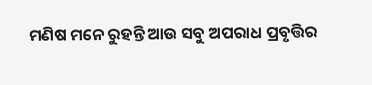ମଣିଷ ମନେ ରୁହନ୍ତି ଆଉ ସବୁ ଅପରାଧ ପ୍ରବୃତ୍ତିର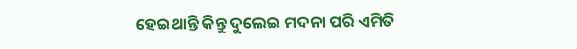ହେଇଥାନ୍ତି କିନ୍ତୁ ଦୁଲେଇ ମଦନା ପରି ଏମିତି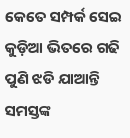କେତେ ସମ୍ପର୍କ ସେଇ କୁଡ଼ିଆ ଭିତରେ ଗଢି ପୁଣି ଝଡି ଯାଆନ୍ତି ସମସ୍ତଙ୍କ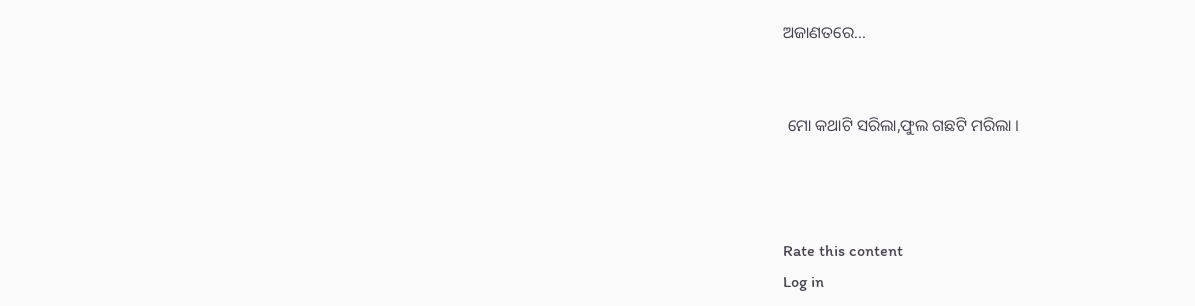ଅଜାଣତରେ...


 ମୋ କଥାଟି ସରିଲା,ଫୁଲ ଗଛଟି ମରିଲା ।



Rate this content
Log in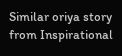Similar oriya story from Inspirational